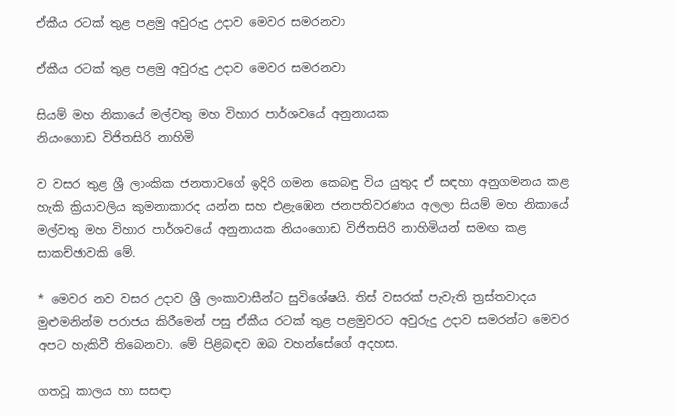ඒකීය රටක් තුළ පළමු අවුරුදු උදාව මෙවර සමරනවා

ඒකීය රටක් තුළ පළමු අවුරුදු උදාව මෙවර සමරනවා

සියම් මහ නිකායේ මල්වතු මහ විහාර පාර්ශවයේ අනුනායක
නියංගොඩ විජිතසිරි නාහිමි

ව වසර තුළ ශ්‍රී ලාංකික ජනතාවගේ ඉදිරි ගමන කෙබඳු විය යුතුද ඒ සඳහා අනුගමනය කළ හැකි ක්‍රියාවලිය කුමනාකාරද යන්න සහ එළැඹෙන ජනපතිවරණය අලලා සියම් මහ නිකායේ මල්වතු මහ විහාර පාර්ශවයේ අනුනායක නියංගොඩ විජිතසිරි නාහිමියන් සමඟ කළ සාකච්ඡාවකි මේ.

* මෙවර නව වසර උදාව ශ්‍රී ලංකාවාසීන්ට සුවිශේෂයි. තිස් වසරක් පැවැති ත්‍රස්තවාදය මුළුමනින්ම පරාජය කිරීමෙන් පසු ඒකීය රටක් තුළ පළමුවරට අවුරුදු උදාව සමරන්ට මෙවර අපට හැකිවී තිබෙනවා. මේ පිළිබඳව ඔබ වහන්සේගේ අදහස.

ගතවූ කාලය හා සසඳා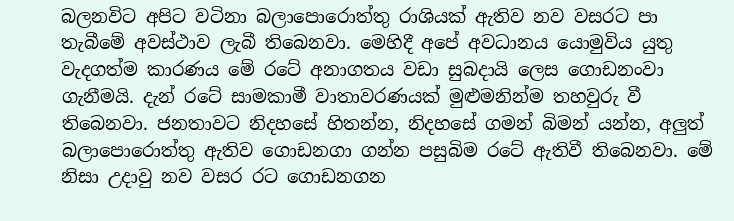බලනවිට අපිට වටිනා බලාපොරොත්තු රාශියක් ඇතිව නව වසරට පා තැබීමේ අවස්ථාව ලැබී තිබෙනවා. මෙහිදී අපේ අවධානය යොමුවිය යුතු වැදගත්ම කාරණය මේ රටේ අනාගතය වඩා සුබදායි ලෙස ගොඩනංවා ගැනීමයි. දැන් රටේ සාමකාමී වාතාවරණයක් මුළුමනින්ම තහවුරු වී තිබෙනවා. ජනතාවට නිදහසේ හිතන්න, නිදහසේ ගමන් බිමන් යන්න, අලුත් බලාපොරොත්තු ඇතිව ගොඩනගා ගන්න පසුබිම රටේ ඇතිවී තිබෙනවා. මේ නිසා උදාවු නව වසර රට ගොඩනගන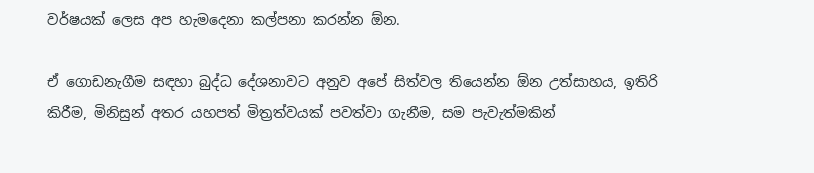වර්ෂයක් ලෙස අප හැමදෙනා කල්පනා කරන්න ඕන.

ඒ ගොඩනැගීම සඳහා බුද්ධ දේශනාවට අනුව අපේ සිත්වල තියෙන්න ඕන උත්සාහය, ඉතිරි කිරීම, මිනිසුන් අතර යහපත් මිත්‍රත්වයක් පවත්වා ගැනීම, සම පැවැත්මකින්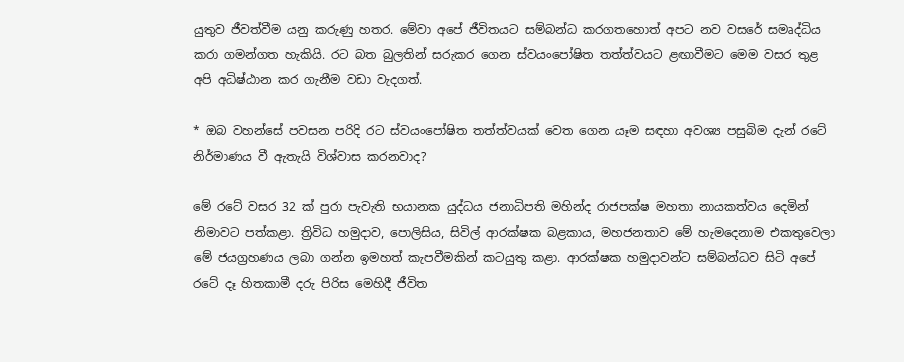යුතුව ජීවත්වීම යනු කරුණු හතර. මේවා අපේ ජීවිතයට සම්බන්ධ කරගතහොත් අපට නව වසරේ සමෘද්ධිය කරා ගමන්ගත හැකියි. රට බත බුලතින් සරුකර ගෙන ස්වයංපෝෂිත තත්ත්වයට ළඟාවීමට මෙම වසර තුළ අපි අධිෂ්ඨාන කර ගැනීම වඩා වැදගත්.

* ඔබ වහන්සේ පවසන පරිදි රට ස්වයංපෝෂිත තත්ත්වයක් වෙත ගෙන යෑම සඳහා අවශ්‍ය පසුබිම දැන් රටේ නිර්මාණය වී ඇතැයි විශ්වාස කරනවාද?

මේ රටේ වසර 32 ක් පුරා පැවැති භයානක යුද්ධය ජනාධිපති මහින්ද රාජපක්ෂ මහතා නායකත්වය දෙමින් නිමාවට පත්කළා. ත්‍රිවිධ හමුදාව, පොලිසිය, සිවිල් ආරක්ෂක බළකාය, මහජනතාව මේ හැමදෙනාම එකතුවෙලා මේ ජයග්‍රහණය ලබා ගන්න ඉමහත් කැපවීමකින් කටයුතු කළා. ආරක්ෂක හමුදාවන්ට සම්බන්ධව සිටි අපේ රටේ දෑ හිතකාමී දරු පිරිස මෙහිදී ජීවිත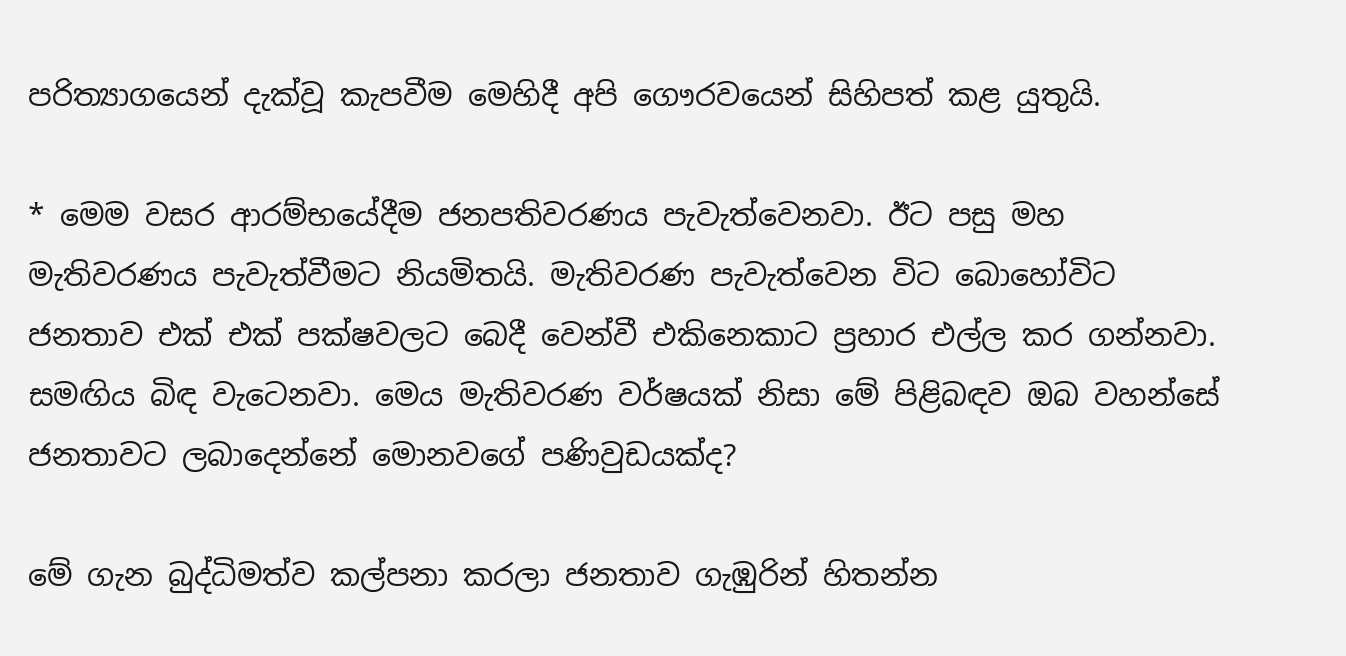පරිත්‍යාගයෙන් දැක්වූ කැපවීම මෙහිදී අපි ගෞරවයෙන් සිහිපත් කළ යුතුයි.

* මෙම වසර ආරම්භයේදීම ජනපතිවරණය පැවැත්වෙනවා. ඊට පසු මහ මැතිවරණය පැවැත්වීමට නියමිතයි. මැතිවරණ පැවැත්වෙන විට බොහෝවිට ජනතාව එක් එක් පක්ෂවලට බෙදී වෙන්වී එකිනෙකාට ප්‍රහාර එල්ල කර ගන්නවා. සමඟිය බිඳ වැටෙනවා. මෙය මැතිවරණ වර්ෂයක් නිසා මේ පිළිබඳව ඔබ වහන්සේ ජනතාවට ලබාදෙන්නේ මොනවගේ පණිවුඩයක්ද?

මේ ගැන බුද්ධිමත්ව කල්පනා කරලා ජනතාව ගැඹුරින් හිතන්න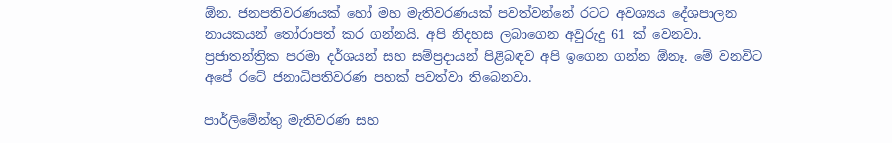ඕන. ජනපතිවරණයක් හෝ මහ මැතිවරණයක් පවත්වන්නේ රටට අවශ්‍යය දේශපාලන නායකයන් තෝරාපත් කර ගන්නයි. අපි නිදහස ලබාගෙන අවුරුදු 61 ක් වෙනවා. ප්‍රජාතන්ත්‍රික පරමා දර්ශයන් සහ සම්ප්‍රදායන් පිළිබඳව අපි ඉගෙන ගන්න ඕනෑ. මේ වනවිට අපේ රටේ ජනාධිපතිවරණ පහක් පවත්වා තිබෙනවා.

පාර්ලිමේන්තු මැතිවරණ සහ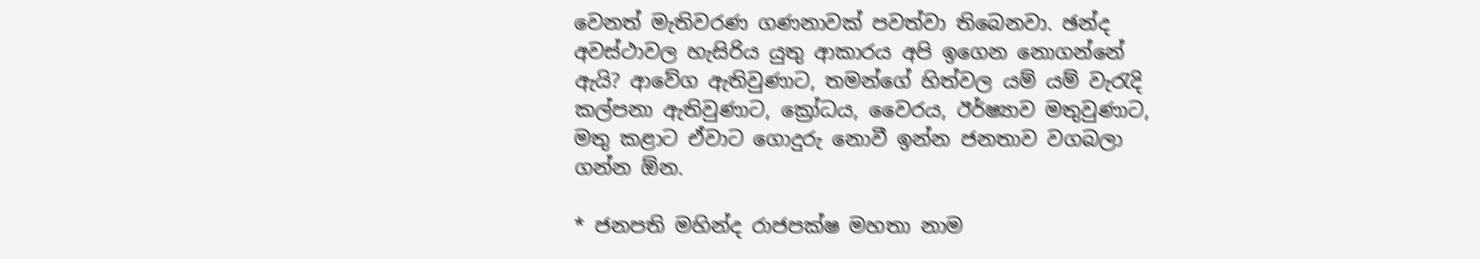වෙනත් මැතිවරණ ගණනාවක් පවත්වා තිබෙනවා. ඡන්ද අවස්ථාවල හැසිරිය යුතු ආකාරය අපි ඉගෙන නොගන්නේ ඇයි? ආවේග ඇතිවුණාට, තමන්ගේ හිත්වල යම් යම් වැරැදි කල්පනා ඇතිවුණාට, ක්‍රෝධය, වෛරය, ඊර්ෂ්‍යාව මතුවුණාට, මතු කළාට ඒවාට ගොදුරු නොවී ඉන්න ජනතාව වගබලා ගන්න ඕන.

* ජනපති මහින්ද රාජපක්ෂ මහතා නාම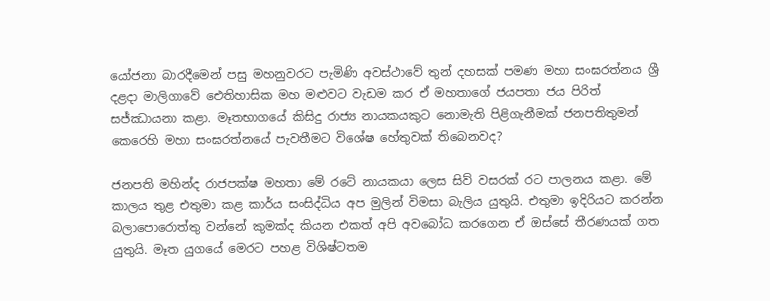යෝජනා බාරදීමෙන් පසු මහනුවරට පැමිණි අවස්ථාවේ තුන් දහසක් පමණ මහා සංඝරත්නය ශ්‍රී දළදා මාලිගාවේ ඓතිහාසික මහ මළුවට වැඩම කර ඒ මහතාගේ ජයපතා ජය පිරිත් සජ්ඣායනා කළා. මෑතභාගයේ කිසිදු රාජ්‍ය නායකයකුට නොමැති පිළිගැනීමක් ජනපතිතුමන් කෙරෙහි මහා සංඝරත්නයේ පැවතීමට විශේෂ හේතුවක් තිබෙනවද?

ජනපති මහින්ද රාජපක්ෂ මහතා මේ රටේ නායකයා ලෙස සිව් වසරක් රට පාලනය කළා. මේ කාලය තුළ එතුමා කළ කාර්ය සංසිද්ධිය අප මුලින් විමසා බැලිය යුතුයි. එතුමා ඉදිරියට කරන්න බලාපොරොත්තු වන්නේ කුමක්ද කියන එකත් අපි අවබෝධ කරගෙන ඒ ඔස්සේ තීරණයක් ගත යුතුයි. මෑත යුගයේ මෙරට පහළ විශිෂ්ටතම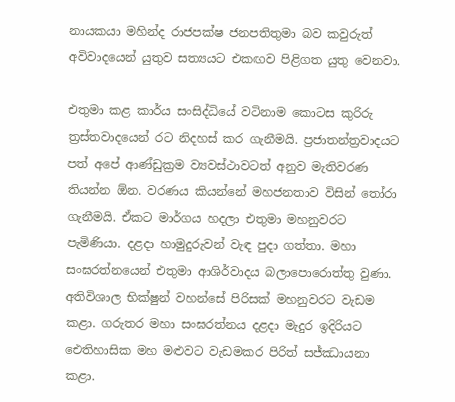නායකයා මහින්ද රාජපක්ෂ ජනපතිතුමා බව කවුරුත් අවිවාදයෙන් යුතුව සත්‍යයට එකඟව පිළිගත යුතු වෙනවා.

එතුමා කළ කාර්ය සංසිද්ධියේ වටිනාම කොටස කුරිරු ත්‍රස්තවාදයෙන් රට නිදහස් කර ගැනීමයි. ප්‍රජාතන්ත්‍රවාදයට පත් අපේ ආණ්ඩුක්‍රම ව්‍යවස්ථාවටත් අනුව මැතිවරණ තියන්න ඕන. වරණය කියන්නේ මහජනතාව විසින් තෝරා ගැනීමයි. ඒකට මාර්ගය හදලා එතුමා මහනුවරට පැමිණියා. දළදා හාමුදුරුවන් වැඳ පුදා ගත්තා. මහා සංඝරත්නයෙන් එතුමා ආශිර්වාදය බලාපොරොත්තු වුණා. අතිවිශාල භික්ෂුන් වහන්සේ පිරිසක් මහනුවරට වැඩම කළා. ගරුතර මහා සංඝරත්නය දළදා මැදුර ඉදිරියට ඓතිහාසික මහ මළුවට වැඩමකර පිරිත් සජ්ඣායනා කළා.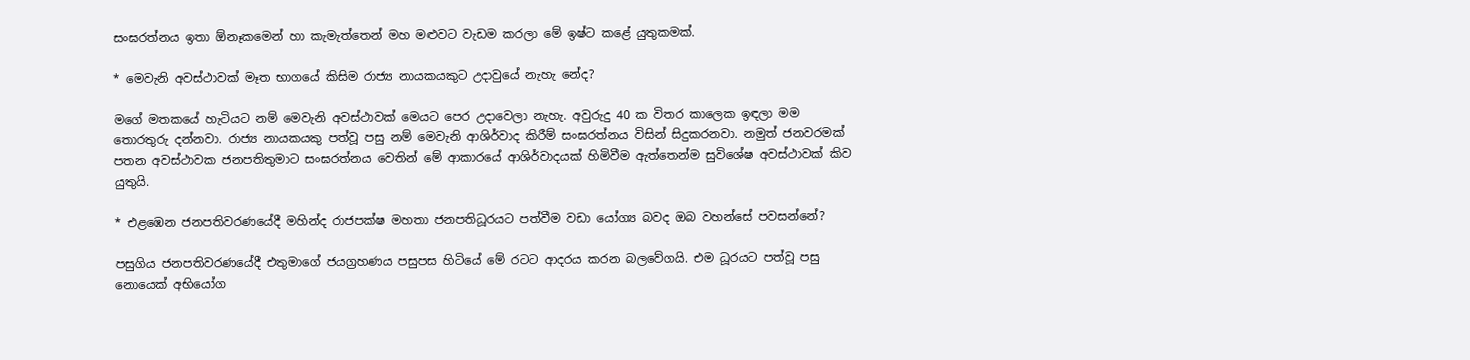සංඝරත්නය ඉතා ඕනෑකමෙන් හා කැමැත්තෙන් මහ මළුවට වැඩම කරලා මේ ඉෂ්ට කළේ යුතුකමක්.

* මෙවැනි අවස්ථාවක් මෑත භාගයේ කිසිම රාජ්‍ය නායකයකුට උදාවුයේ නැහැ නේද?

මගේ මතකයේ හැටියට නම් මෙවැනි අවස්ථාවක් මෙයට පෙර උදාවෙලා නැහැ. අවුරුදු 40 ක විතර කාලෙක ඉඳලා මම තොරතුරු දන්නවා. රාජ්‍ය නායකයකු පත්වූ පසු නම් මෙවැනි ආශිර්වාද කිරීම් සංඝරත්නය විසින් සිදුකරනවා. නමුත් ජනවරමක් පතන අවස්ථාවක ජනපතිතුමාට සංඝරත්නය වෙතින් මේ ආකාරයේ ආශිර්වාදයක් හිමිවීම ඇත්තෙන්ම සුවිශේෂ අවස්ථාවක් කිව යුතුයි.

* එළඹෙන ජනපතිවරණයේදී මහින්ද රාජපක්ෂ මහතා ජනපතිධූරයට පත්වීම වඩා යෝග්‍ය බවද ඔබ වහන්සේ පවසන්නේ?

පසුගිය ජනපතිවරණයේදී එතුමාගේ ජයග්‍රහණය පසුපස හිටියේ මේ රටට ආදරය කරන බලවේගයි. එම ධූරයට පත්වූ පසු නොයෙක් අභියෝග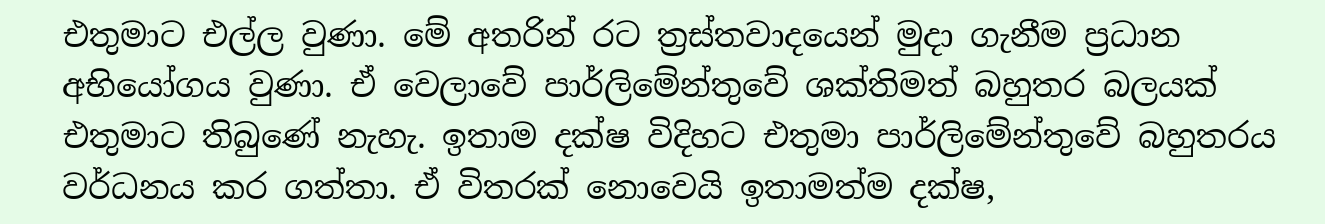එතුමාට එල්ල වුණා. මේ අතරින් රට ත්‍රස්තවාදයෙන් මුදා ගැනීම ප්‍රධාන අභියෝගය වුණා. ඒ වෙලාවේ පාර්ලිමේන්තුවේ ශක්තිමත් බහුතර බලයක් එතුමාට තිබුණේ නැහැ. ඉතාම දක්ෂ විදිහට එතුමා පාර්ලිමේන්තුවේ බහුතරය වර්ධනය කර ගත්තා. ඒ විතරක් නොවෙයි ඉතාමත්ම දක්ෂ,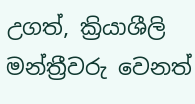උගත්, ක්‍රියාශීලි මන්ත්‍රීවරු වෙනත්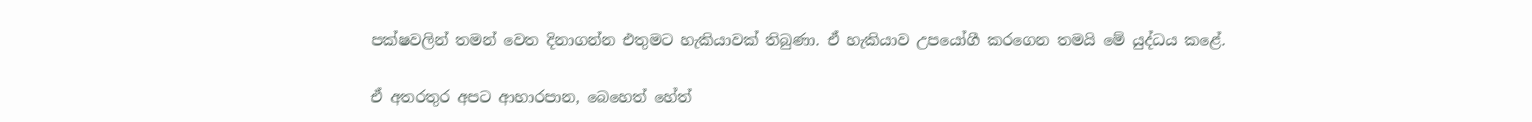පක්ෂවලින් තමන් වෙත දිනාගන්න එතුමට හැකියාවක් තිබුණා. ඒ හැකියාව උපයෝගී කරගෙන තමයි මේ යුද්ධය කළේ.

ඒ අතරතුර අපට ආහාරපාන, බෙහෙත් හේත්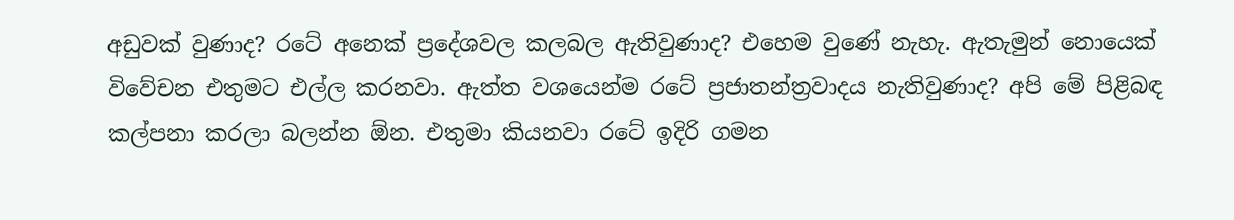අඩුවක් වුණාද? රටේ අනෙක් ප්‍රදේශවල කලබල ඇතිවුණාද? එහෙම වුණේ නැහැ. ඇතැමුන් නොයෙක් විවේචන එතුමට එල්ල කරනවා. ඇත්ත වශයෙන්ම රටේ ප්‍රජාතන්ත්‍රවාදය නැතිවුණාද? අපි මේ පිළිබඳ කල්පනා කරලා බලන්න ඕන. එතුමා කියනවා රටේ ඉදිරි ගමන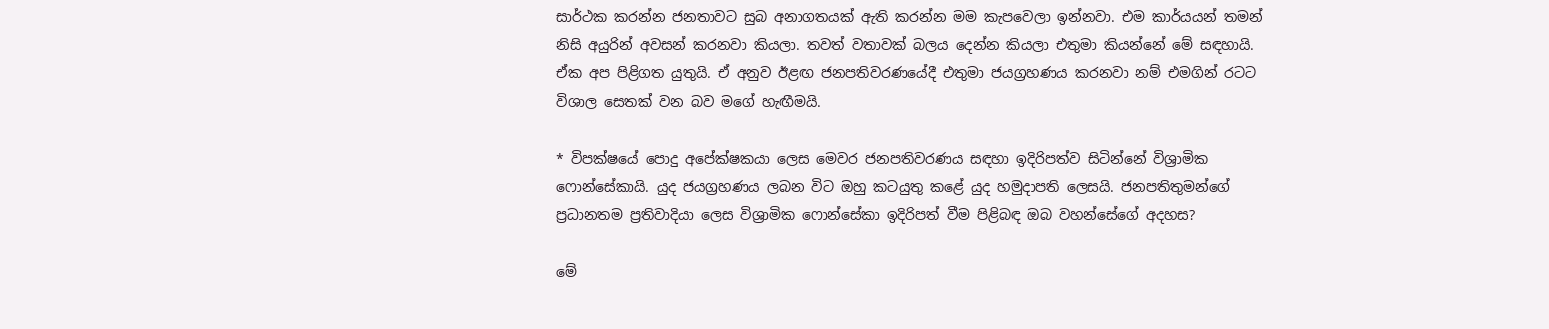සාර්ථක කරන්න ජනතාවට සුබ අනාගතයක් ඇති කරන්න මම කැපවෙලා ඉන්නවා. එම කාර්යයන් තමන් නිසි අයුරින් අවසන් කරනවා කියලා. තවත් වතාවක් බලය දෙන්න කියලා එතුමා කියන්නේ මේ සඳහායි. ඒක අප පිළිගත යුතුයි. ඒ අනුව ඊළඟ ජනපතිවරණයේදී එතුමා ජයග්‍රහණය කරනවා නම් එමගින් රටට විශාල සෙතක් වන බව මගේ හැඟීමයි.

* විපක්ෂයේ පොදු අපේක්ෂකයා ලෙස මෙවර ජනපතිවරණය සඳහා ඉදිරිපත්ව සිටින්නේ විශ්‍රාමික ෆොන්සේකායි. යුද ජයග්‍රහණය ලබන විට ඔහු කටයුතු කළේ යුද හමුදාපති ලෙසයි. ජනපතිතුමන්ගේ ප්‍රධානතම ප්‍රතිවාදියා ලෙස විශ්‍රාමික ෆොන්සේකා ඉදිරිපත් වීම පිළිබඳ ඔබ වහන්සේගේ අදහස?

මේ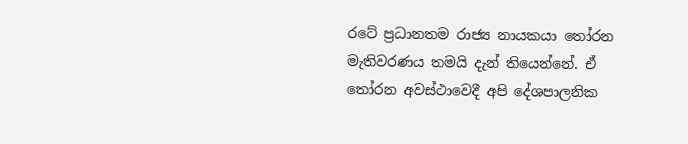රටේ ප්‍රධානතම රාජ්‍ය නායකයා තෝරන මැතිවරණය තමයි දැන් තියෙන්නේ. ඒ තෝරන අවස්ථාවෙදී අපි දේශපාලනික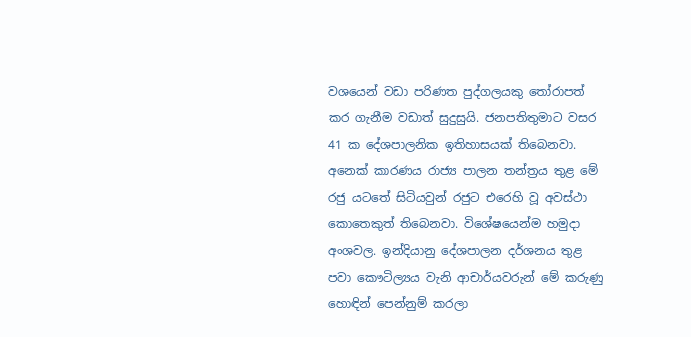වශයෙන් වඩා පරිණත පුද්ගලයකු තෝරාපත් කර ගැනීම වඩාත් සුදුසුයි. ජනපතිතුමාට වසර 41 ක දේශපාලනික ඉතිහාසයක් තිබෙනවා. අනෙක් කාරණය රාජ්‍ය පාලන තන්ත්‍රය තුළ මේ රජු යටතේ සිටියවුන් රජුට එරෙහි වූ අවස්ථා කොතෙකුත් තිබෙනවා. විශේෂයෙන්ම හමුදා අංශවල. ඉන්දියානු දේශපාලන දර්ශනය තුළ පවා කෞටිල්‍යය වැනි ආචාර්යවරුන් මේ කරුණු හොඳින් පෙන්නුම් කරලා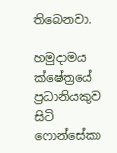තිබෙනවා.

හමුදාමය ක්ෂේත්‍රයේ ප්‍රධානියකුව සිටි ෆොන්සේකා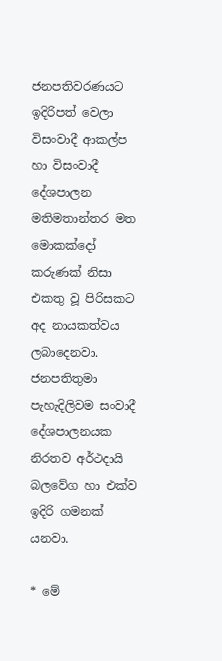ජනපතිවරණයට ඉදිරිපත් වෙලා විසංවාදී ආකල්ප හා විසංවාදී දේශපාලන මතිමතාන්තර මත මොකක්දෝ කරුණක් නිසා එකතු වූ පිරිසකට අද නායකත්වය ලබාදෙනවා. ජනපතිතුමා පැහැදිලිවම සංවාදී දේශපාලනයක නිරතව අර්ථදායි බලවේග හා එක්ව ඉදිරි ගමනක් යනවා.

* මේ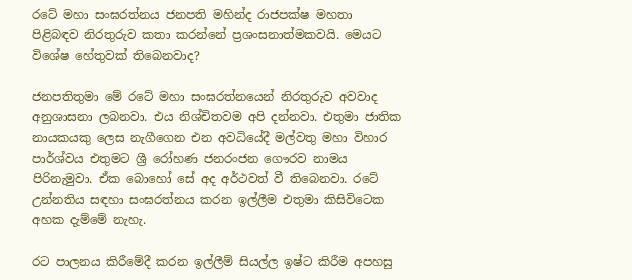රටේ මහා සංඝරත්නය ජනපති මහින්ද රාජපක්ෂ මහතා පිළිබඳව නිරතුරුව කතා කරන්නේ ප්‍රශංසනාත්මකවයි. මෙයට විශේෂ හේතුවක් තිබෙනවාද?

ජනපතිතුමා මේ රටේ මහා සංඝරත්නයෙන් නිරතුරුව අවවාද අනුශාසනා ලබනවා. එය නිශ්චිතවම අපි දන්නවා. එතුමා ජාතික නායකයකු ලෙස නැගීගෙන එන අවධියේදී මල්වතු මහා විහාර පාර්ශ්වය එතුමට ශ්‍රී රෝහණ ජනරංජන ගෞරව නාමය පිරිනැමුවා. ඒක බොහෝ සේ අද අර්ථවත් වී තිබෙනවා. රටේ උන්නතිය සඳහා සංඝරත්නය කරන ඉල්ලීම එතුමා කිසිවිටෙක අහක දැම්මේ නැහැ.

රට පාලනය කිරීමේදී කරන ඉල්ලීම් සියල්ල ඉෂ්ට කිරීම අපහසු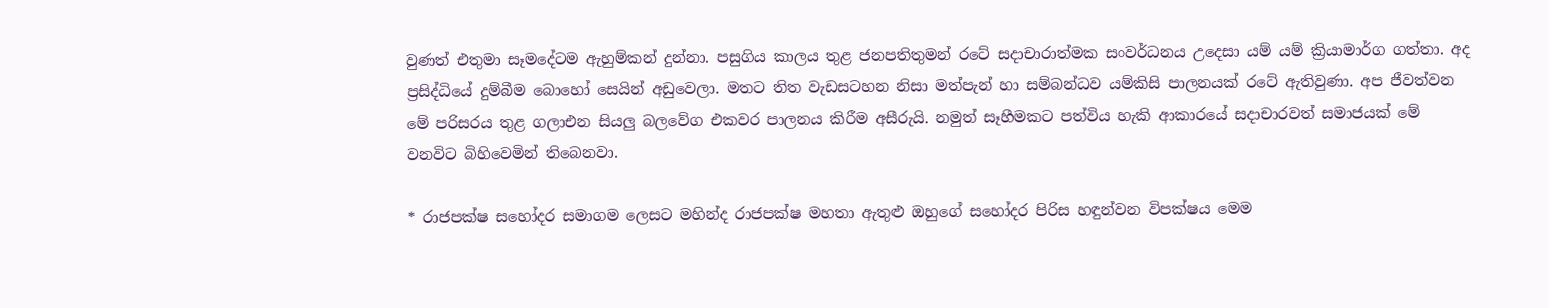වුණත් එතුමා සෑමදේටම ඇහුම්කන් දුන්නා. පසුගිය කාලය තුළ ජනපතිතුමන් රටේ සදාචාරාත්මක සංවර්ධනය උදෙසා යම් යම් ක්‍රියාමාර්ග ගත්තා. අද ප්‍රසිද්ධියේ දුම්බීම බොහෝ සෙයින් අඩුවෙලා. මතට තිත වැඩසටහන නිසා මත්පැන් හා සම්බන්ධව යම්කිසි පාලනයක් රටේ ඇතිවුණා. අප ජීවත්වන මේ පරිසරය තුළ ගලාඑන සියලු බලවේග එකවර පාලනය කිරීම අසීරුයි. නමුත් සෑහීමකට පත්විය හැකි ආකාරයේ සදාචාරවත් සමාජයක් මේ වනවිට බිහිවෙමින් තිබෙනවා.

* රාජපක්ෂ සහෝදර සමාගම ලෙසට මහින්ද රාජපක්ෂ මහතා ඇතුළු ඔහුගේ සහෝදර පිරිස හඳුන්වන විපක්ෂය මෙම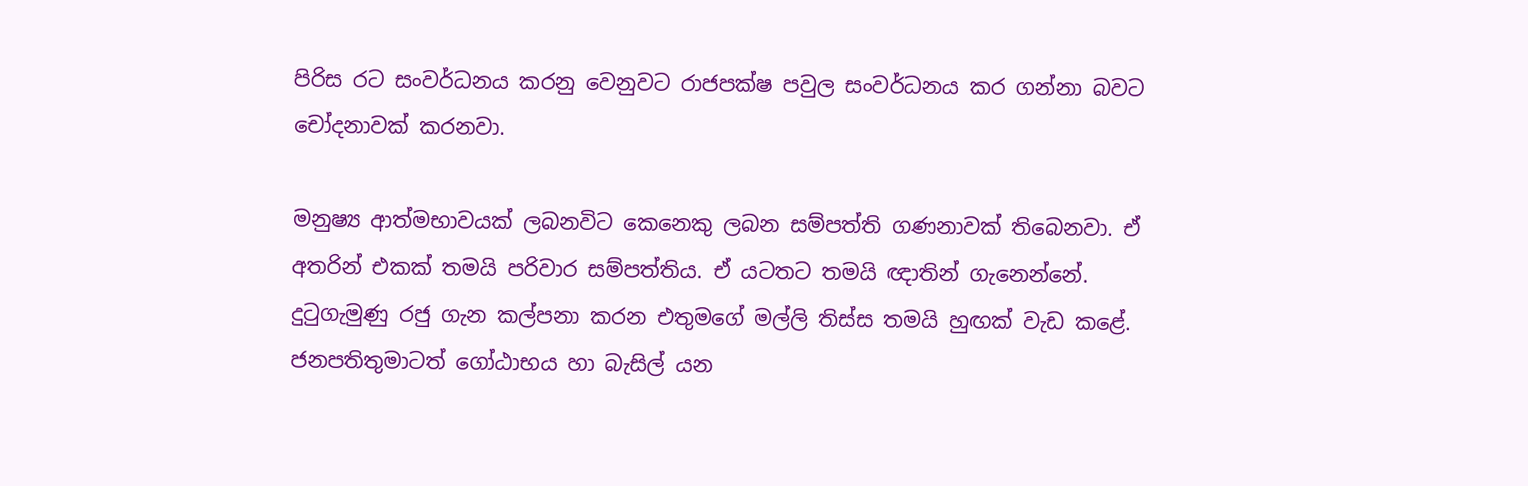පිරිස රට සංවර්ධනය කරනු වෙනුවට රාජපක්ෂ පවුල සංවර්ධනය කර ගන්නා බවට චෝදනාවක් කරනවා.

මනුෂ්‍ය ආත්මභාවයක් ලබනවිට කෙනෙකු ලබන සම්පත්ති ගණනාවක් තිබෙනවා. ඒ අතරින් එකක් තමයි පරිවාර සම්පත්තිය. ඒ යටතට තමයි ඥාතින් ගැනෙන්නේ. දුටුගැමුණු රජු ගැන කල්පනා කරන එතුමගේ මල්ලි තිස්ස තමයි හුඟක් වැඩ කළේ. ජනපතිතුමාටත් ගෝඨාභය හා බැසිල් යන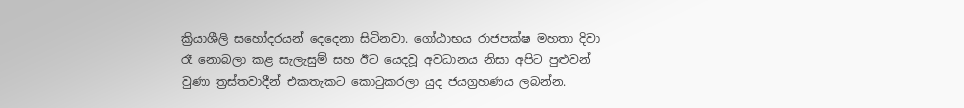ක්‍රියාශීලි සහෝදරයන් දෙදෙනා සිටිනවා. ගෝඨාභය රාජපක්ෂ මහතා දිවා රෑ නොබලා කළ සැලැසුම් සහ ඊට යෙදවූ අවධානය නිසා අපිට පුළුවන් වුණා ත්‍රස්තවාදීන් එකතැකට කොටුකරලා යුද ජයග්‍රහණය ලබන්න.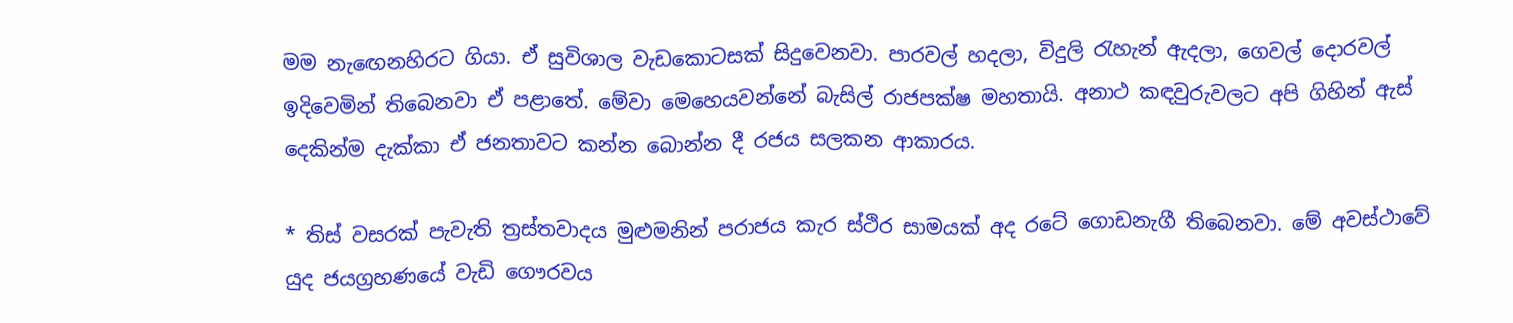මම නැඟෙනහිරට ගියා. ඒ සුවිශාල වැඩකොටසක් සිදුවෙනවා. පාරවල් හදලා, විදුලි රැහැන් ඇදලා, ගෙවල් දොරවල් ඉදිවෙමින් තිබෙනවා ඒ පළාතේ. මේවා මෙහෙයවන්නේ බැසිල් රාජපක්ෂ මහතායි. අනාථ කඳවුරුවලට අපි ගිහින් ඇස් දෙකින්ම දැක්කා ඒ ජනතාවට කන්න බොන්න දී රජය සලකන ආකාරය.

* තිස් වසරක් පැවැති ත්‍රස්තවාදය මුළුමනින් පරාජය කැර ස්ථිර සාමයක් අද රටේ ගොඩනැගී තිබෙනවා. මේ අවස්ථාවේ යුද ජයග්‍රහණයේ වැඩි ගෞරවය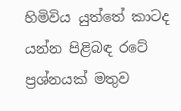හිමිවිය යුත්තේ කාටද යන්න පිළිබඳ රටේ ප්‍රශ්නයක් මතුව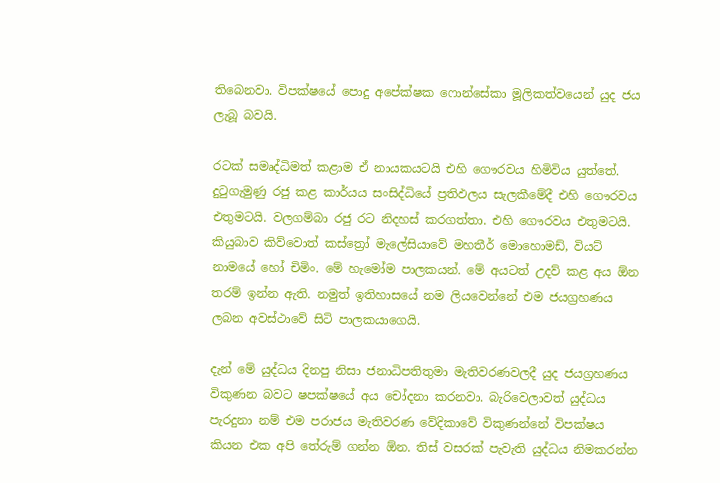තිබෙනවා. විපක්ෂයේ පොදු අපේක්ෂක ෆොන්සේකා මූලිකත්වයෙන් යුද ජය ලැබූ බවයි.

රටක් සමෘද්ධිමත් කළාම ඒ නායකයටයි එහි ගෞරවය හිමිවිය යුත්තේ. දුටුගැමුණු රජු කළ කාර්යය සංසිද්ධියේ ප්‍රතිඵලය සැලකීමේදී එහි ගෞරවය එතුමටයි. වලගම්බා රජු රට නිදහස් කරගත්තා. එහි ගෞරවය එතුමටයි. කියුබාව කිව්වොත් කස්ත්‍රෝ මැලේසියාවේ මහතීර් මොහොමඩ්, වියට් නාමයේ හෝ චිමිං. මේ හැමෝම පාලකයන්. මේ අයටත් උදව් කළ අය ඕන තරම් ඉන්න ඇති. නමුත් ඉතිහාසයේ නම ලියවෙන්නේ එම ජයග්‍රහණය ලබන අවස්ථාවේ සිටි පාලකයාගෙයි.

දැන් මේ යුද්ධය දිනපු නිසා ජනාධිපතිතුමා මැතිවරණවලදී යුද ජයග්‍රහණය විකුණන බවට ෂපක්ෂයේ අය චෝදනා කරනවා. බැරිවෙලාවත් යුද්ධය පැරදුනා නම් එම පරාජය මැතිවරණ වේදිකාවේ විකුණන්නේ විපක්ෂය කියන එක අපි තේරුම් ගන්න ඕන. තිස් වසරක් පැවැති යුද්ධය නිමකරන්න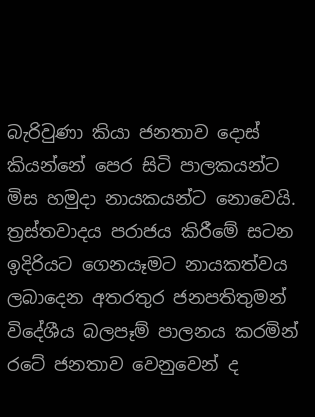බැරිවුණා කියා ජනතාව දොස් කියන්නේ පෙර සිටි පාලකයන්ට මිස හමුදා නායකයන්ට නොවෙයි. ත්‍රස්තවාදය පරාජය කිරීමේ සටන ඉදිරියට ගෙනයෑමට නායකත්වය ලබාදෙන අතරතුර ජනපතිතුමන් විදේශීය බලපෑම් පාලනය කරමින් රටේ ජනතාව වෙනුවෙන් ද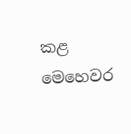කළ මෙහෙවර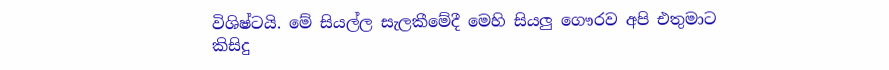විශිෂ්ටයි. මේ සියල්ල සැලකීමේදී මෙහි සියලු ගෞරව අපි එතුමාට කිසිදු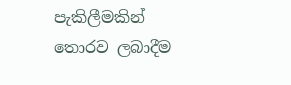පැකිලීමකින් තොරව ලබාදීම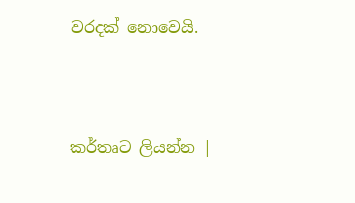වරදක් නොවෙයි.



කර්තෘට ලියන්න |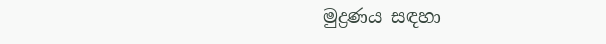මුද්‍රණය සඳහා